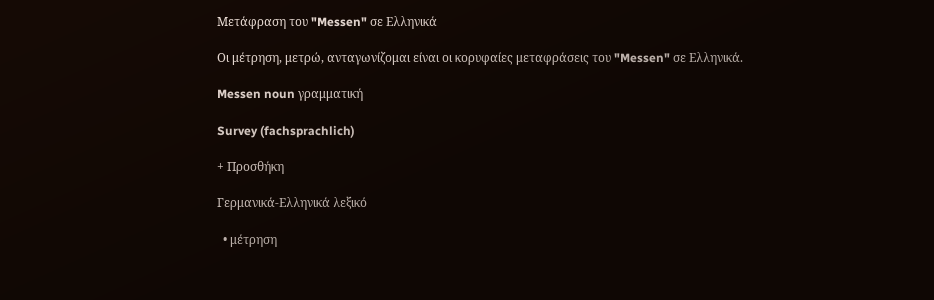Μετάφραση του "Messen" σε Ελληνικά

Οι μέτρηση, μετρώ, ανταγωνίζομαι είναι οι κορυφαίες μεταφράσεις του "Messen" σε Ελληνικά.

Messen noun γραμματική

Survey (fachsprachlich)

+ Προσθήκη

Γερμανικά-Ελληνικά λεξικό

  • μέτρηση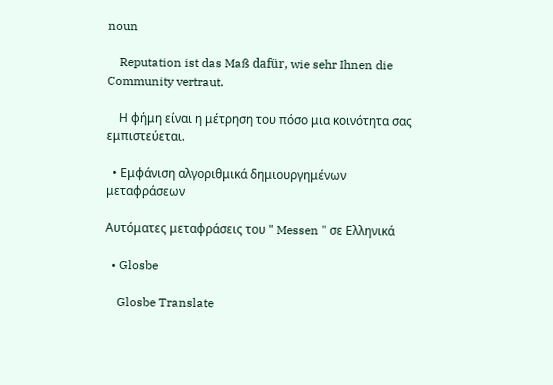noun

    Reputation ist das Maß dafür, wie sehr Ihnen die Community vertraut.

    Η φήμη είναι η μέτρηση του πόσο μια κοινότητα σας εμπιστεύεται.

  • Εμφάνιση αλγοριθμικά δημιουργημένων μεταφράσεων

Αυτόματες μεταφράσεις του " Messen " σε Ελληνικά

  • Glosbe

    Glosbe Translate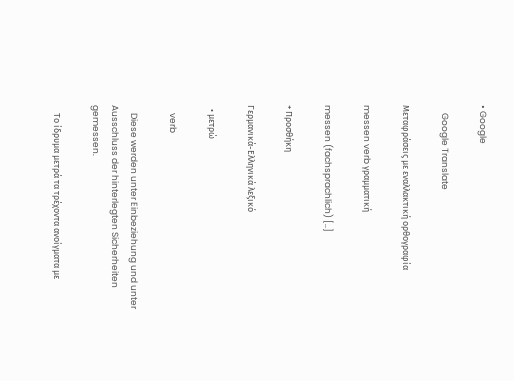• Google

    Google Translate

Μεταφράσεις με εναλλακτική ορθογραφία

messen verb γραμματική

messen (fachsprachlich) [..]

+ Προσθήκη

Γερμανικά-Ελληνικά λεξικό

  • μετρώ

    verb

    Diese werden unter Einbeziehung und unter Ausschluss der hinterlegten Sicherheiten gemessen.

    Το ίδρυμα μετρά τα τρέχοντα ανοίγματα με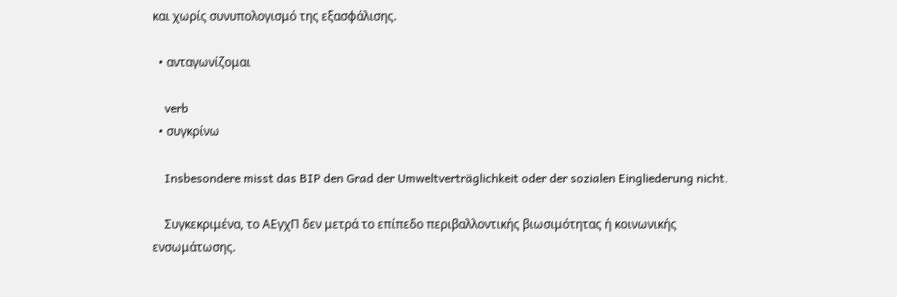και χωρίς συνυπολογισμό της εξασφάλισης.

  • ανταγωνίζομαι

    verb
  • συγκρίνω

    Insbesondere misst das BIP den Grad der Umweltverträglichkeit oder der sozialen Eingliederung nicht.

    Συγκεκριμένα, το ΑΕγχΠ δεν μετρά το επίπεδο περιβαλλοντικής βιωσιμότητας ή κοινωνικής ενσωμάτωσης.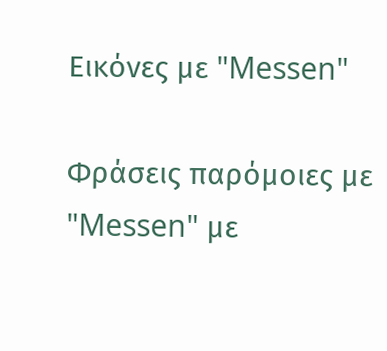Εικόνες με "Messen"

Φράσεις παρόμοιες με "Messen" με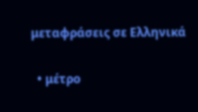μεταφράσεις σε Ελληνικά

  • μέτρο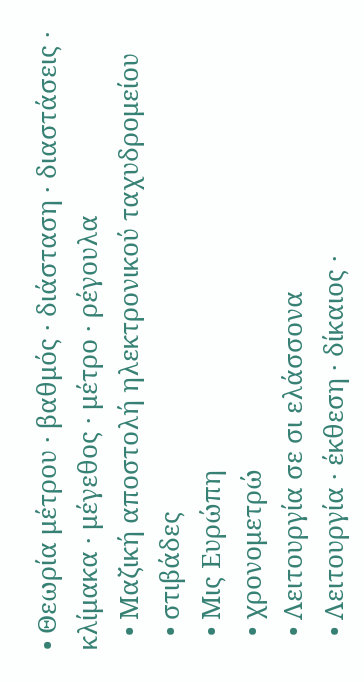• Θεωρία μέτρου · βαθμός · διάσταση · διαστάσεις · κλίμακα · μέγεθος · μέτρο · ρέγουλα
  • Μαζική αποστολή ηλεκτρονικού ταχυδρομείου
  • στιβάδες
  • Μις Ευρώπη
  • χρονομετρώ
  • Λειτουργία σε σι ελάσσονα
  • Λειτουργία · έκθεση · δίκαιος ·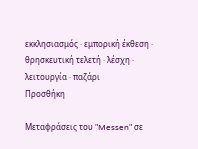εκκλησιασμός · εμπορική έκθεση · θρησκευτική τελετή · λέσχη · λειτουργία · παζάρι
Προσθήκη

Μεταφράσεις του "Messen" σε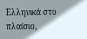Ελληνικά στο πλαίσιο,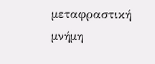μεταφραστική μνήμη